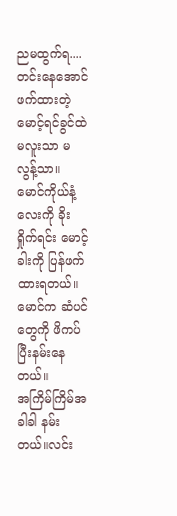ညမထွက်ရ....
တင်းနေအောင်ဖက်ထားတဲ့ မောင့်ရင်ခွင်ထဲ မလူးသာ မလွန့်သာ။
မောင်ကိုယ်နံ့လေးကို ခိုးရှိုက်ရင်း မောင့်ခါးကို ပြန်ဖက်ထားရတယ်။ မောင်က ဆံပင်တွေကို ဖိကပ်ပြီးနမ်းနေတယ်။
အကြိမ်ကြိမ်အခါခါ နမ်းတယ်။လင်း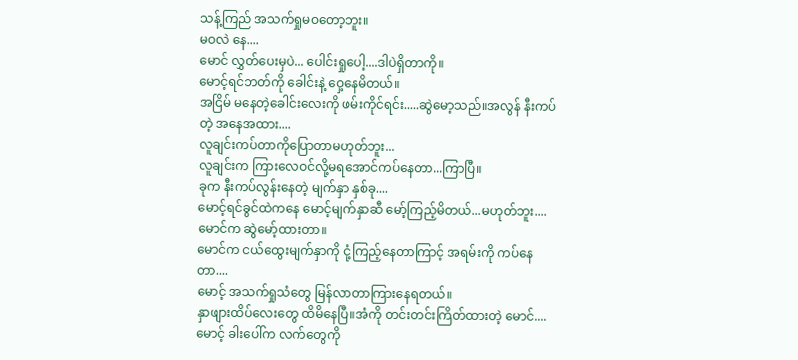သန့်ကြည် အသက်ရှုမဝတော့ဘူး။
မဝလဲ နေ....
မောင် လွှတ်ပေးမှပဲ... ပေါင်းရှုပေါ့....ဒါပဲရှိတာကို။
မောင့်ရင်ဘတ်ကို ခေါင်းနဲ့ ဝှေ့နေမိတယ်။
အငြိမ် မနေတဲ့ခေါင်းလေးကို ဖမ်းကိုင်ရင်း.....ဆွဲမော့သည်။အလွန် နီးကပ်တဲ့ အနေအထား....
လူချင်းကပ်တာကိုပြောတာမဟုတ်ဘူး...
လူချင်းက ကြားလေဝင်လို့မရအောင်ကပ်နေတာ...ကြာပြီ။
ခုက နီးကပ်လွန်းနေတဲ့ မျက်နှာ နှစ်ခု....
မောင့်ရင်ခွင်ထဲကနေ မောင့်မျက်နှာဆီ မော့်ကြည့်မိတယ်...မဟုတ်ဘူး....မောင်က ဆွဲမော့်ထားတာ။
မောင်က ငယ်ထွေးမျက်နှာကို ငုံ့ကြည့်နေတာကြာင့် အရမ်းကို ကပ်နေတာ....
မောင့် အသက်ရှုသံတွေ မြန်လာတာကြားနေရတယ်။
နှာဖျားထိပ်လေးတွေ ထိမိနေပြီ။အံကို တင်းတင်းကြိတ်ထားတဲ့ မောင်....
မောင့် ခါးပေါ်က လက်တွေကို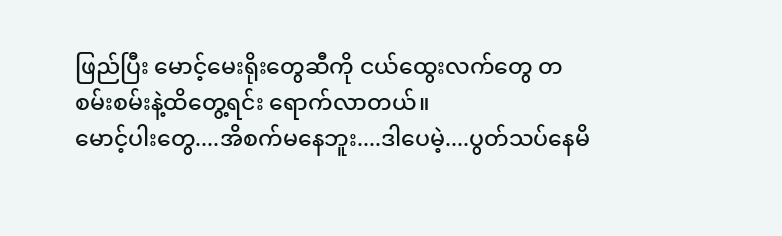ဖြည်ပြီး မောင့်မေးရိုးတွေဆီကို ငယ်ထွေးလက်တွေ တစမ်းစမ်းနဲ့ထိတွေ့ရင်း ရောက်လာတယ်။
မောင့်ပါးတွေ....အိစက်မနေဘူး....ဒါပေမဲ့....ပွတ်သပ်နေမိ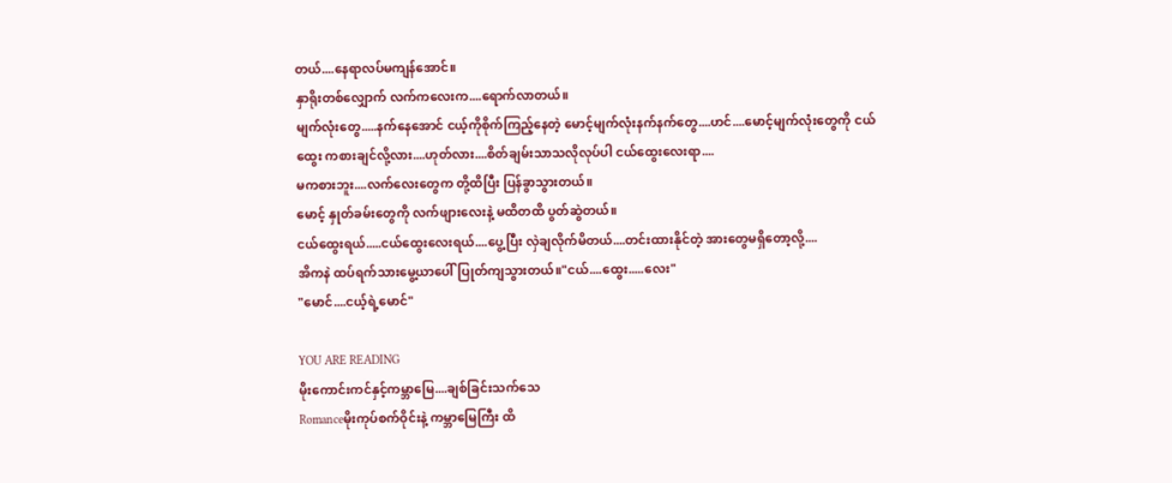တယ်....နေရာလပ်မကျန်အောင်။
နှာရိုးတစ်လျှောက် လက်ကလေးက....ရောက်လာတယ်။
မျက်လုံးတွေ.....နက်နေအောင် ငယ့်ကိုစိုက်ကြည့်နေတဲ့ မောင့်မျက်လုံးနက်နက်တွေ....ဟင်....မောင့်မျက်လုံးတွေကို ငယ်ထွေး ကစားချင်လို့လား....ဟုတ်လား....စိတ်ချမ်းသာသလိုလုပ်ပါ ငယ်ထွေးလေးရာ....
မကစားဘူး....လက်လေးတွေက တို့ထိပြီး ပြန်ခွာသွားတယ်။
မောင့် နှုတ်ခမ်းတွေကို လက်ဖျားလေးနဲ့ မထိတထိ ပွတ်ဆွဲတယ်။
ငယ်ထွေးရယ်.....ငယ်ထွေးလေးရယ်....ပွေ့ပြီး လှဲချလိုက်မိတယ်....တင်းထားနိုင်တဲ့ အားတွေမရှိတော့လို့....
အိကနဲ ထပ်ရက်သားမွေ့ယာပေါ်ပြုတ်ကျသွားတယ်။"ငယ်....ထွေး.....လေး"
"မောင်....ငယ့်ရဲ့မောင်"

YOU ARE READING
မိုးကောင်းကင်နှင့်ကမ္ဘာမြေ....ချစ်ခြင်းသက်သေ
Romanceမိုးကုပ်စက်ဝိုင်းနဲ့ ကမ္ဘာမြေကြီး ထိ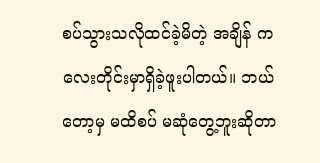စပ်သွားသလိုထင်ခဲ့မိတဲ့ အချိန် ကလေးတိုင်းမှာရှိခဲ့ဖူးပါတယ်။ ဘယ်တော့မှ မထိစပ် မဆုံတွေ့ဘူးဆိုတာ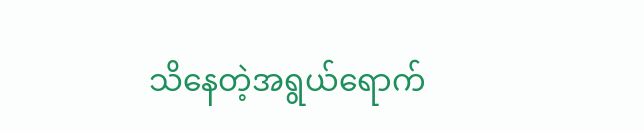သိနေတဲ့အရွယ်ရောက်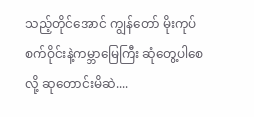သည့်တိုင်အောင် ကျွန်တော် မိုးကုပ်စက်ဝိုင်းနဲ့ကမ္ဘာမြေကြီး ဆုံတွေ့ပါစေလို့ ဆုတောင်းမိဆဲ....